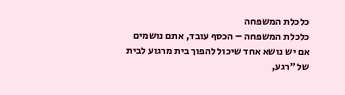כלכלת המשפחה
כלכלת המשפחה – הכסף עובד, אתם נושמים
אם יש נושא אחד שיכול להפוך בית מרגוע לבית של ״רגע,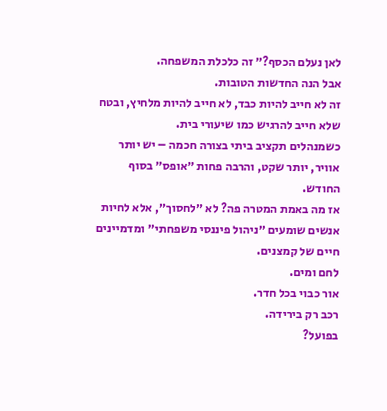לאן נעלם הכסף?״ זה כלכלת המשפחה.
אבל הנה החדשות הטובות.
זה לא חייב להיות כבד, לא חייב להיות מלחיץ, ובטח שלא חייב להרגיש כמו שיעורי בית.
כשמנהלים תקציב ביתי בצורה חכמה – יש יותר אוויר, יותר שקט, והרבה פחות ״אופס״ בסוף החודש.
אז מה באמת המטרה פה? לא ״לחסוך״, אלא לחיות
אנשים שומעים ״ניהול פיננסי משפחתי״ ומדמיינים חיים של קמצנים.
לחם ומים.
אור כבוי בכל חדר.
רכב רק בירידה.
בפועל?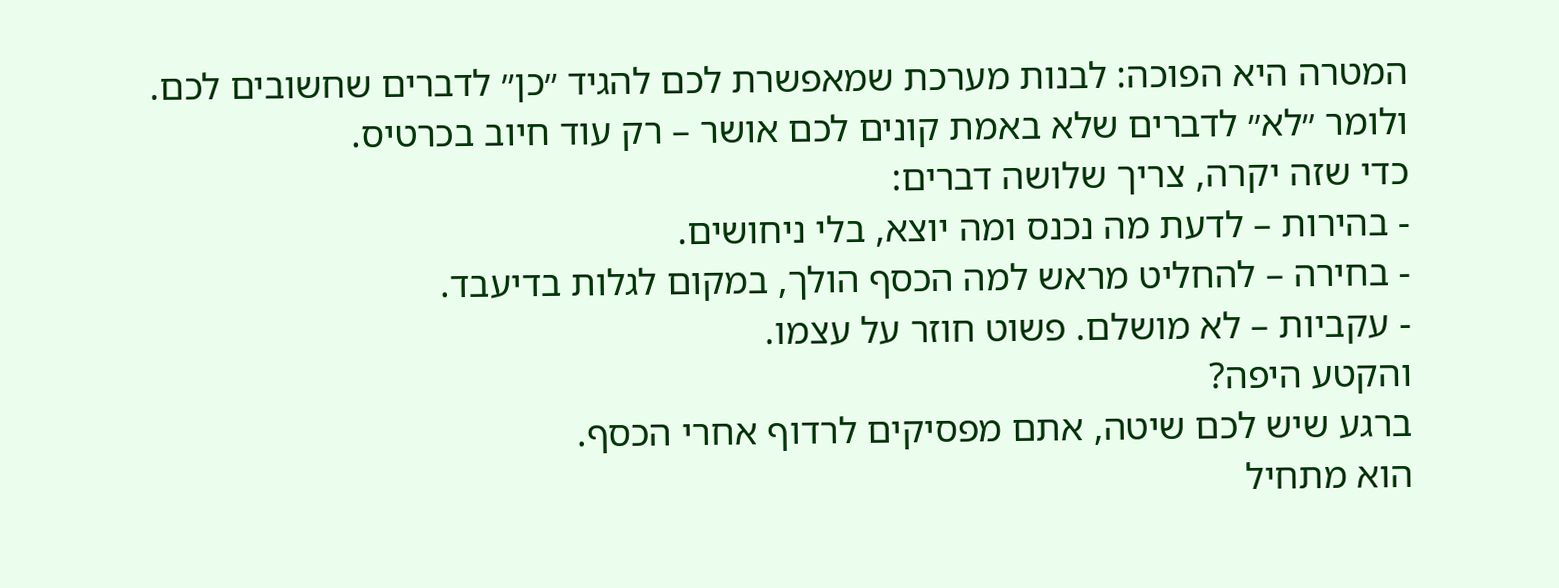המטרה היא הפוכה: לבנות מערכת שמאפשרת לכם להגיד ״כן״ לדברים שחשובים לכם.
ולומר ״לא״ לדברים שלא באמת קונים לכם אושר – רק עוד חיוב בכרטיס.
כדי שזה יקרה, צריך שלושה דברים:
- בהירות – לדעת מה נכנס ומה יוצא, בלי ניחושים.
- בחירה – להחליט מראש למה הכסף הולך, במקום לגלות בדיעבד.
- עקביות – לא מושלם. פשוט חוזר על עצמו.
והקטע היפה?
ברגע שיש לכם שיטה, אתם מפסיקים לרדוף אחרי הכסף.
הוא מתחיל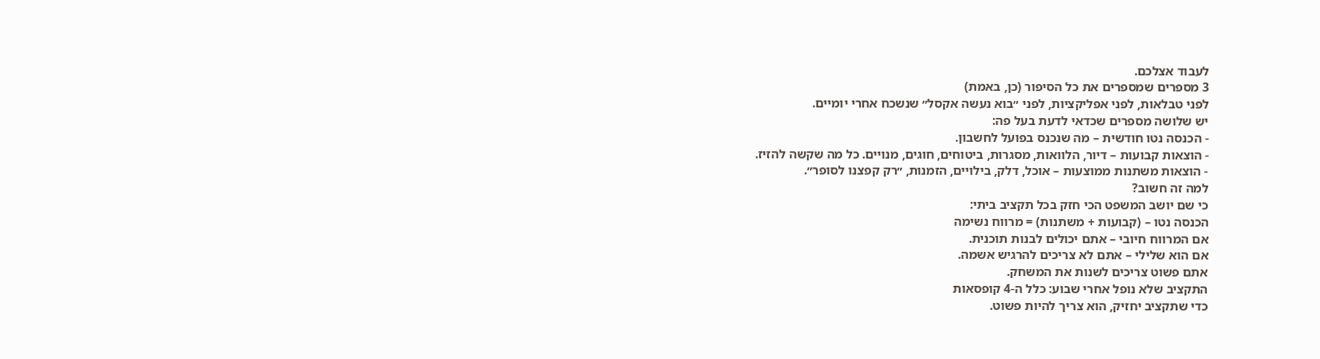לעבוד אצלכם.
3 מספרים שמספרים את כל הסיפור (כן, באמת)
לפני טבלאות, לפני אפליקציות, לפני ״בוא נעשה אקסל״ שנשכח אחרי יומיים.
יש שלושה מספרים שכדאי לדעת בעל פה:
- הכנסה נטו חודשית – מה שנכנס בפועל לחשבון.
- הוצאות קבועות – דיור, הלוואות, מסגרות, ביטוחים, חוגים, מנויים. כל מה שקשה להזיז.
- הוצאות משתנות ממוצעות – אוכל, דלק, בילויים, הזמנות, ״רק קפצנו לסופר״.
למה זה חשוב?
כי שם יושב המשפט הכי חזק בכל תקציב ביתי:
הכנסה נטו – (קבועות + משתנות) = מרווח נשימה
אם המרווח חיובי – אתם יכולים לבנות תוכנית.
אם הוא שלילי – אתם לא צריכים להרגיש אשמה.
אתם פשוט צריכים לשנות את המשחק.
התקציב שלא נופל אחרי שבוע: כלל ה-4 קופסאות
כדי שתקציב יחזיק, הוא צריך להיות פשוט.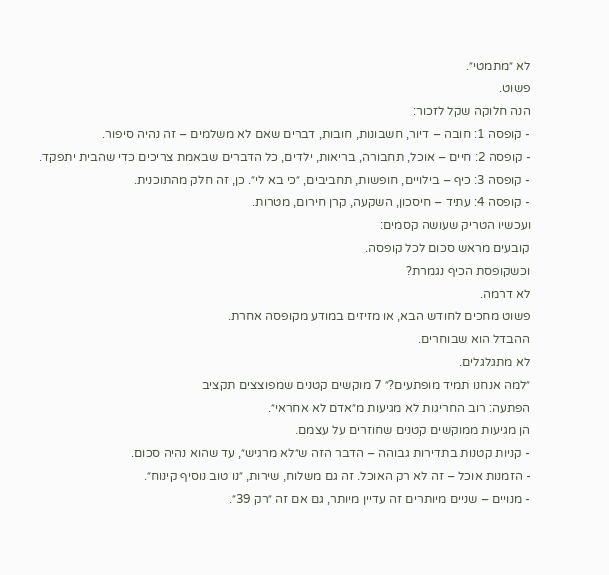לא ״מתמטי״.
פשוט.
הנה חלוקה שקל לזכור:
- קופסה 1: חובה – דיור, חשבונות, חובות, דברים שאם לא משלמים – זה נהיה סיפור.
- קופסה 2: חיים – אוכל, תחבורה, בריאות, ילדים, כל הדברים שבאמת צריכים כדי שהבית יתפקד.
- קופסה 3: כיף – בילויים, חופשות, תחביבים, ״כי בא לי״. כן, זה חלק מהתוכנית.
- קופסה 4: עתיד – חיסכון, השקעה, קרן חירום, מטרות.
ועכשיו הטריק שעושה קסמים:
קובעים מראש סכום לכל קופסה.
וכשקופסת הכיף נגמרת?
לא דרמה.
פשוט מחכים לחודש הבא, או מזיזים במודע מקופסה אחרת.
ההבדל הוא שבוחרים.
לא מתגלגלים.
״למה אנחנו תמיד מופתעים?״ 7 מוקשים קטנים שמפוצצים תקציב
הפתעה: רוב החריגות לא מגיעות מ״אדם לא אחראי״.
הן מגיעות ממוקשים קטנים שחוזרים על עצמם.
- קניות קטנות בתדירות גבוהה – הדבר הזה ש״לא מרגיש״, עד שהוא נהיה סכום.
- הזמנות אוכל – זה לא רק האוכל. זה גם משלוח, שירות, ״נו טוב נוסיף קינוח״.
- מנויים – שניים מיותרים זה עדיין מיותר, גם אם זה ״רק 39״.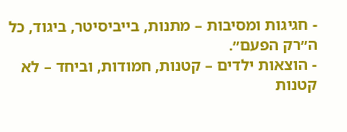- חגיגות ומסיבות – מתנות, בייביסיטר, ביגוד, כל ה״רק הפעם״.
- הוצאות ילדים – קטנות, חמודות, וביחד – לא קטנות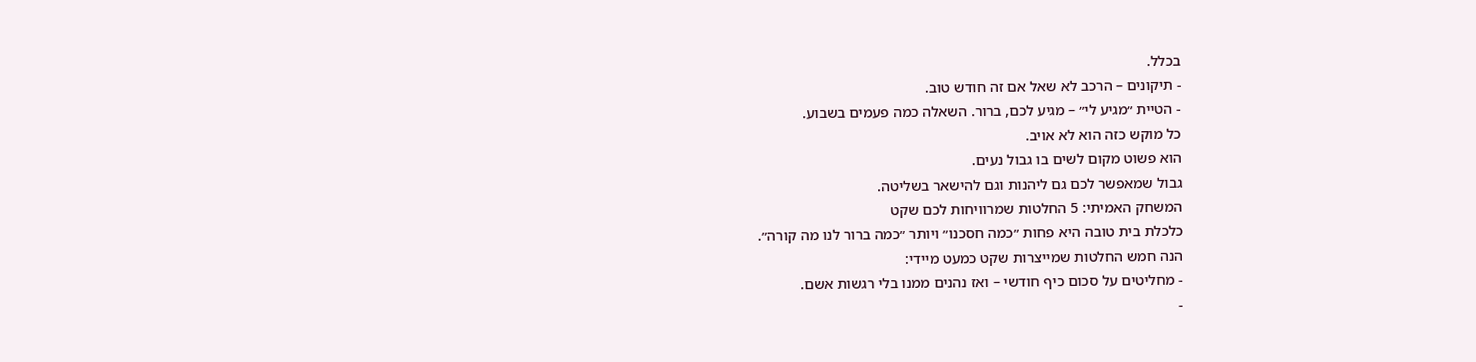בכלל.
- תיקונים – הרכב לא שאל אם זה חודש טוב.
- הטיית ״מגיע לי״ – מגיע לכם, ברור. השאלה כמה פעמים בשבוע.
כל מוקש כזה הוא לא אויב.
הוא פשוט מקום לשים בו גבול נעים.
גבול שמאפשר לכם גם ליהנות וגם להישאר בשליטה.
המשחק האמיתי: 5 החלטות שמרוויחות לכם שקט
כלכלת בית טובה היא פחות ״כמה חסכנו״ ויותר ״כמה ברור לנו מה קורה״.
הנה חמש החלטות שמייצרות שקט כמעט מיידי:
- מחליטים על סכום כיף חודשי – ואז נהנים ממנו בלי רגשות אשם.
-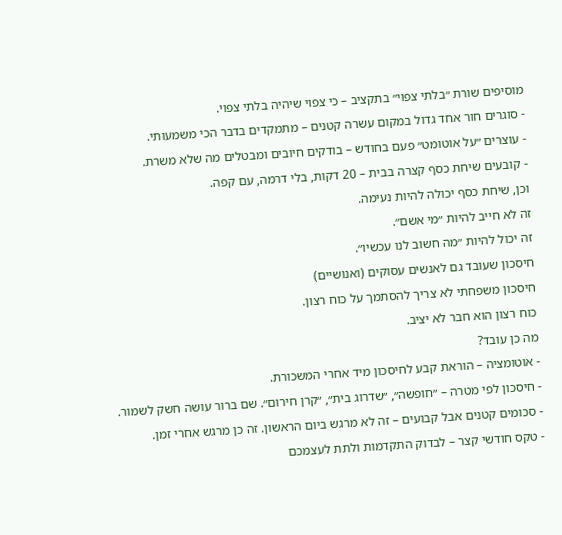מוסיפים שורת ״בלתי צפוי״ בתקציב – כי צפוי שיהיה בלתי צפוי.
- סוגרים חור אחד גדול במקום עשרה קטנים – מתמקדים בדבר הכי משמעותי.
- עוצרים ״על אוטומט״ פעם בחודש – בודקים חיובים ומבטלים מה שלא משרת.
- קובעים שיחת כסף קצרה בבית – 20 דקות, בלי דרמה, עם קפה.
וכן, שיחת כסף יכולה להיות נעימה.
זה לא חייב להיות ״מי אשם״.
זה יכול להיות ״מה חשוב לנו עכשיו״.
חיסכון שעובד גם לאנשים עסוקים (ואנושיים)
חיסכון משפחתי לא צריך להסתמך על כוח רצון.
כוח רצון הוא חבר לא יציב.
מה כן עובד?
- אוטומציה – הוראת קבע לחיסכון מיד אחרי המשכורת.
- חיסכון לפי מטרה – ״חופשה״, ״שדרוג בית״, ״קרן חירום״. שם ברור עושה חשק לשמור.
- סכומים קטנים אבל קבועים – זה לא מרגש ביום הראשון. זה כן מרגש אחרי זמן.
- טקס חודשי קצר – לבדוק התקדמות ולתת לעצמכם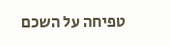טפיחה על השכם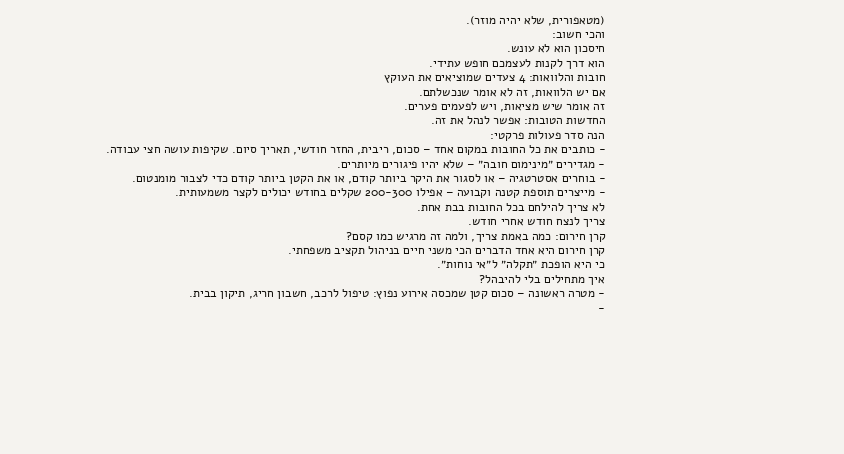(מטאפורית, שלא יהיה מוזר).
והכי חשוב:
חיסכון הוא לא עונש.
הוא דרך לקנות לעצמכם חופש עתידי.
חובות והלוואות: 4 צעדים שמוציאים את העוקץ
אם יש הלוואות, זה לא אומר שנכשלתם.
זה אומר שיש מציאות, ויש לפעמים פערים.
החדשות הטובות: אפשר לנהל את זה.
הנה סדר פעולות פרקטי:
- כותבים את כל החובות במקום אחד – סכום, ריבית, החזר חודשי, תאריך סיום. שקיפות עושה חצי עבודה.
- מגדירים ״מינימום חובה״ – שלא יהיו פיגורים מיותרים.
- בוחרים אסטרטגיה – או לסגור את היקר ביותר קודם, או את הקטן ביותר קודם כדי לצבור מומנטום.
- מייצרים תוספת קטנה וקבועה – אפילו 200-300 שקלים בחודש יכולים לקצר משמעותית.
לא צריך להילחם בכל החובות בבת אחת.
צריך לנצח חודש אחרי חודש.
קרן חירום: כמה באמת צריך, ולמה זה מרגיש כמו קסם?
קרן חירום היא אחד הדברים הכי משני חיים בניהול תקציב משפחתי.
כי היא הופכת ״תקלה״ ל״אי נוחות״.
איך מתחילים בלי להיבהל?
- מטרה ראשונה – סכום קטן שמכסה אירוע נפוץ: טיפול לרכב, חשבון חריג, תיקון בבית.
-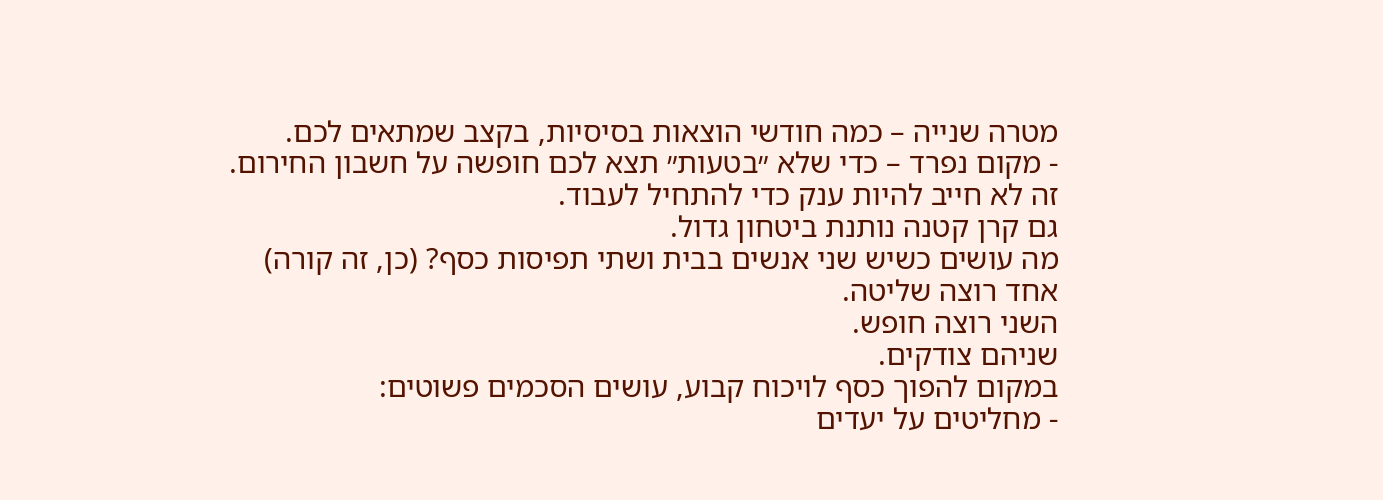מטרה שנייה – כמה חודשי הוצאות בסיסיות, בקצב שמתאים לכם.
- מקום נפרד – כדי שלא ״בטעות״ תצא לכם חופשה על חשבון החירום.
זה לא חייב להיות ענק כדי להתחיל לעבוד.
גם קרן קטנה נותנת ביטחון גדול.
מה עושים כשיש שני אנשים בבית ושתי תפיסות כסף? (כן, זה קורה)
אחד רוצה שליטה.
השני רוצה חופש.
שניהם צודקים.
במקום להפוך כסף לויכוח קבוע, עושים הסכמים פשוטים:
- מחליטים על יעדים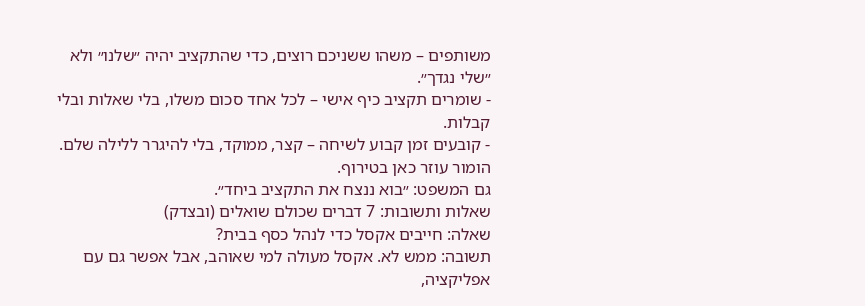משותפים – משהו ששניכם רוצים, כדי שהתקציב יהיה ״שלנו״ ולא ״שלי נגדך״.
- שומרים תקציב כיף אישי – לכל אחד סכום משלו, בלי שאלות ובלי קבלות.
- קובעים זמן קבוע לשיחה – קצר, ממוקד, בלי להיגרר ללילה שלם.
הומור עוזר כאן בטירוף.
גם המשפט: ״בוא ננצח את התקציב ביחד״.
שאלות ותשובות: 7 דברים שכולם שואלים (ובצדק)
שאלה: חייבים אקסל כדי לנהל כסף בבית?
תשובה: ממש לא. אקסל מעולה למי שאוהב, אבל אפשר גם עם אפליקציה,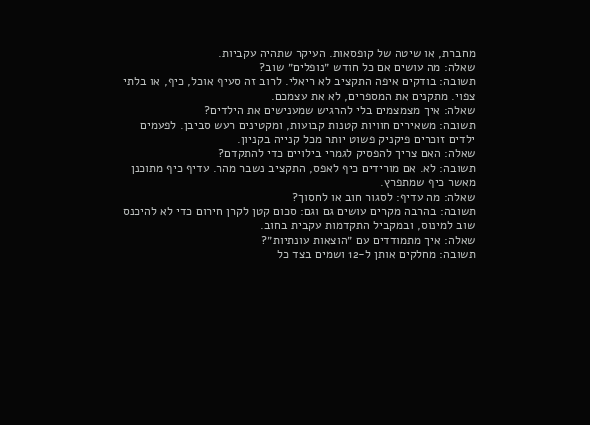מחברת, או שיטה של קופסאות. העיקר שתהיה עקביות.
שאלה: מה עושים אם כל חודש ״נופלים״ שוב?
תשובה: בודקים איפה התקציב לא ריאלי. לרוב זה סעיף אוכל, כיף, או בלתי צפוי. מתקנים את המספרים, לא את עצמכם.
שאלה: איך מצמצמים בלי להרגיש שמענישים את הילדים?
תשובה: משאירים חוויות קטנות קבועות, ומקטינים רעש סביבן. לפעמים ילדים זוכרים פיקניק פשוט יותר מכל קנייה בקניון.
שאלה: האם צריך להפסיק לגמרי בילויים כדי להתקדם?
תשובה: לא. אם מורידים כיף לאפס, התקציב נשבר מהר. עדיף כיף מתוכנן מאשר כיף שמתפרץ.
שאלה: מה עדיף: לסגור חוב או לחסוך?
תשובה: בהרבה מקרים עושים גם וגם: סכום קטן לקרן חירום כדי לא להיכנס שוב למינוס, ובמקביל התקדמות עקבית בחוב.
שאלה: איך מתמודדים עם ״הוצאות עונתיות״?
תשובה: מחלקים אותן ל-12 ושמים בצד כל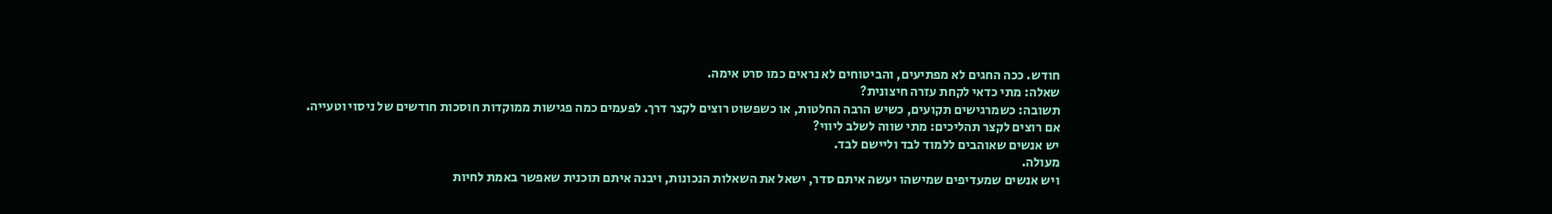חודש. ככה החגים לא מפתיעים, והביטוחים לא נראים כמו סרט אימה.
שאלה: מתי כדאי לקחת עזרה חיצונית?
תשובה: כשמרגישים תקועים, כשיש הרבה החלטות, או כשפשוט רוצים לקצר דרך. לפעמים כמה פגישות ממוקדות חוסכות חודשים של ניסוי וטעייה.
אם רוצים לקצר תהליכים: מתי שווה לשלב ליווי?
יש אנשים שאוהבים ללמוד לבד וליישם לבד.
מעולה.
ויש אנשים שמעדיפים שמישהו יעשה איתם סדר, ישאל את השאלות הנכונות, ויבנה איתם תוכנית שאפשר באמת לחיות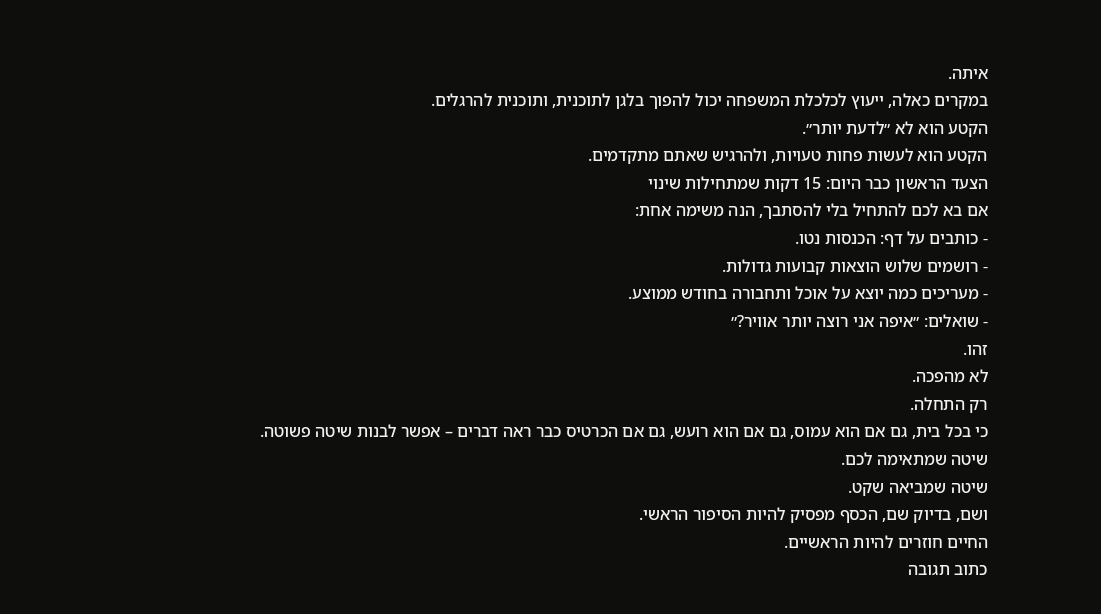איתה.
במקרים כאלה, ייעוץ לכלכלת המשפחה יכול להפוך בלגן לתוכנית, ותוכנית להרגלים.
הקטע הוא לא ״לדעת יותר״.
הקטע הוא לעשות פחות טעויות, ולהרגיש שאתם מתקדמים.
הצעד הראשון כבר היום: 15 דקות שמתחילות שינוי
אם בא לכם להתחיל בלי להסתבך, הנה משימה אחת:
- כותבים על דף: הכנסות נטו.
- רושמים שלוש הוצאות קבועות גדולות.
- מעריכים כמה יוצא על אוכל ותחבורה בחודש ממוצע.
- שואלים: ״איפה אני רוצה יותר אוויר?״
זהו.
לא מהפכה.
רק התחלה.
כי בכל בית, גם אם הוא עמוס, גם אם הוא רועש, גם אם הכרטיס כבר ראה דברים – אפשר לבנות שיטה פשוטה.
שיטה שמתאימה לכם.
שיטה שמביאה שקט.
ושם, בדיוק שם, הכסף מפסיק להיות הסיפור הראשי.
החיים חוזרים להיות הראשיים.
כתוב תגובה